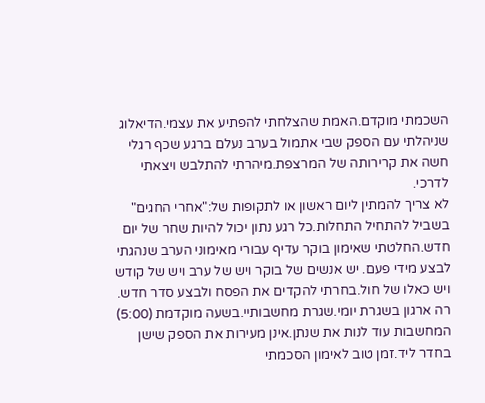השכמתי מוקדם.האמת שהצלחתי להפתיע את עצמי.הדיאלוג שניהלתי עם הספק שבי אתמול בערב נעלם ברגע שכף רגלי חשה את קרירותה של המרצפת.מיהרתי להתלבש ויצאתי לדרכי.
לא צריך להמתין ליום ראשון או לתקופות של:"אחרי החגים" בשביל להתחיל התחלות.כל רגע נתון יכול להיות שחר של יום חדש.החלטתי שאימון בוקר עדיף עבורי מאימוני הערב שנהגתי לבצע מידי פעם. יש אנשים של בוקר ויש של ערב ויש של קודש ויש כאלו של חול.בחרתי להקדים את הפסח ולבצע סדר חדש. רה ארגון בשגרת יומי.שגרת מחשבותיי.בשעה מוקדמת (5:00) המחשבות עוד לנות את שנתן.אינן מעירות את הספק שישן בחדר ליד.זמן טוב לאימון הסכמתי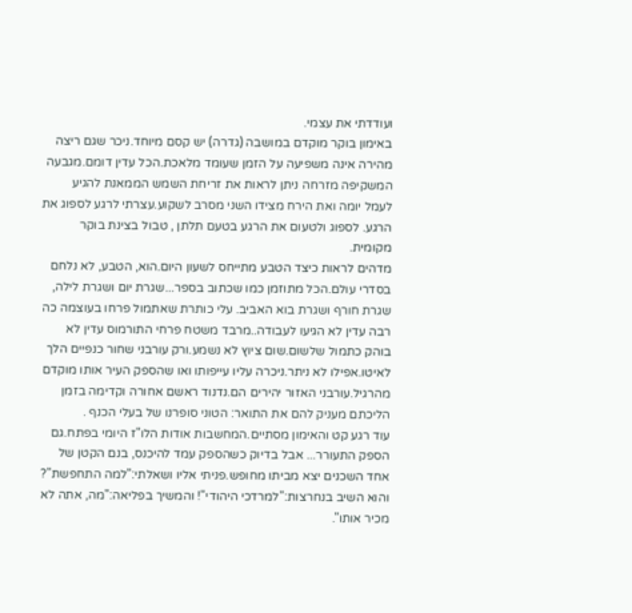ועודדתי את עצמי.
באימון בוקר מוקדם במושבה (גדרה) יש קסם מיוחד.ניכר שגם ריצה מהירה אינה משפיעה על הזמן שעומד מלאכת.הכל עדין דומם.מגבעה המשקיפה מזרחה ניתן לראות את זריחת השמש הממאנת להגיע לעמל יומה ואת הירח מצידו השני מסרב לשקוע.עצרתי לרגע לספוג את הרגע. לספוג ולטעום את הרגע בטעם תלתן , טבול בצינת בוקר מקומית.
מדהים לראות כיצד הטבע מתייחס לשעון היום.הוא, הטבע, לא נלחם בסדרי עולם.הכל מתוזמן כמו שכתוב בספר...שגרת יום ושגרת לילה, שגרת חורף ושגרת בוא האביב. עלי כותרת שאתמול פרחו בעוצמה כה רבה עדין לא הגיעו לעבודה..מרבד משטח פרחי התורמוס עדין לא בוהק כתמול שלשום.שום ציוץ לא נשמע.ורק עורבני שחור כנפיים הלך לאיטו.אפילו לא ניתר.ניכרה עליו עייפותו ואו שהספק העיר אותו מוקדם מהרגיל.עורבני האזור יהירים הם.נדנוד ראשם אחורה וקדימה בזמן הליכתם מעניק להם את התואר: הטוני סופרנו של בעלי הכנף .
עוד רגע קט והאימון מסתיים.המחשבות אודות הלו"ז היומי בפתח.גם הספק התעורר... אבל בדיוק כשהספק עמד להיכנס, בנם הקטן של אחד השכנים יצא מביתו מחופש.פניתי אליו ושאלתי:"למה התחפשת"? והוא השיב בנחרצות:"למרדכי היהודי"! והמשיך בפליאה:"מה, אתה לא מכיר אותו".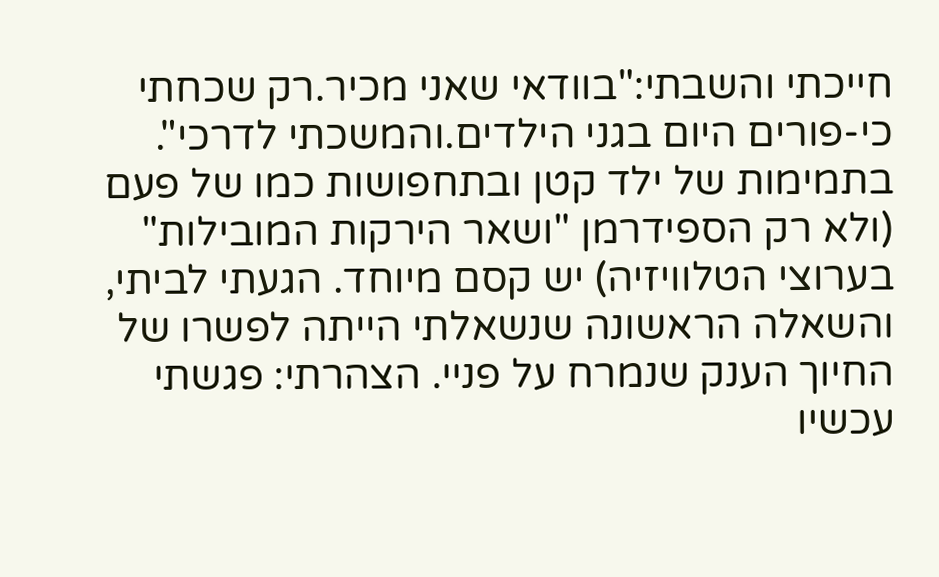חייכתי והשבתי:"בוודאי שאני מכיר.רק שכחתי כי-פורים היום בגני הילדים.והמשכתי לדרכי".
בתמימות של ילד קטן ובתחפושות כמו של פעם (ולא רק הספידרמן "ושאר הירקות המובילות" בערוצי הטלוויזיה) יש קסם מיוחד. הגעתי לביתי, והשאלה הראשונה שנשאלתי הייתה לפשרו של החיוך הענק שנמרח על פניי. הצהרתי: פגשתי עכשיו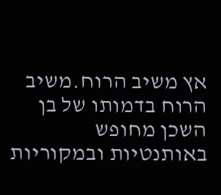אץ משיב הרוח.משיב הרוח בדמותו של בן השכן מחופש באותנטיות ובמקוריות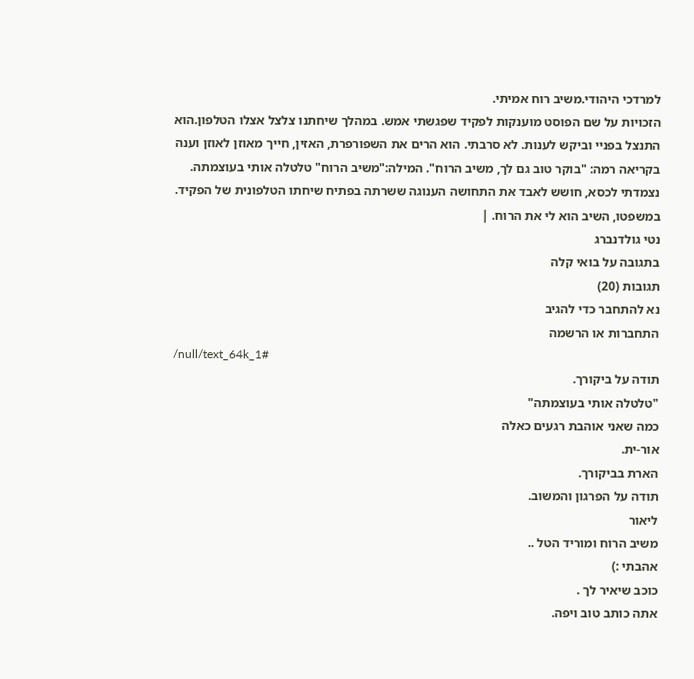למרדכי היהודי.משיב רוח אמיתי.
הזכויות על שם הפוסט מוענקות לפקיד שפגשתי אמש. במהלך שיחתנו צלצל אצלו הטלפון.הוא התנצל בפניי וביקש לענות. לא סרבתי. הוא הרים את השפורפרת, האזין, חייך מאוזן לאוזן וענה בקריאה רמה: "בוקר טוב גם לך, משיב הרוח". המילה:"משיב הרוח" טלטלה אותי בעוצמתה. נצמדתי לכסא, חושש לאבד את התחושה הענוגה ששרתה בפתיח שיחתו הטלפונית של הפקיד. במשפטו, השיב הוא לי את הרוח. |
נטי גולדנברג
בתגובה על בואי קלה
תגובות (20)
נא להתחבר כדי להגיב
התחברות או הרשמה
/null/text_64k_1#
תודה על ביקורך.
"טלטלה אותי בעוצמתה"
כמה שאני אוהבת רגעים כאלה
אור-ית.
הארת בביקורך.
תודה על הפרגון והמשוב.
ליאור
משיב הרוח ומוריד הטל ..
אהבתי :)
כוכב שיאיר לך .
אתה כותב טוב ויפה.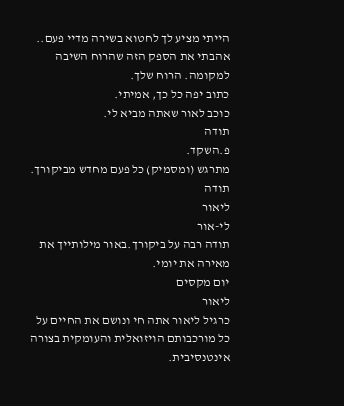הייתי מציע לך לחטוא בשירה מדיי פעם..
אהבתי את הספק הזה שהרוח השיבה למקומה. הרוח שלך.
כתוב יפה כל כך, אמיתי.
כוכב לאור שאתה מביא לי.
תודה
פ.השקד.
מתרגש (ומסמיק) כל פעם מחדש מביקורך.
תודה
ליאור
לי-אור
תודה רבה על ביקורך.באור מילותייך את מאירה את יומי.
יום מקסים
ליאור
כרגיל ליאור אתה חי ונושם את החיים על כל מורכבותם הויזואלית והעומקית בצורה אינטנסיבית.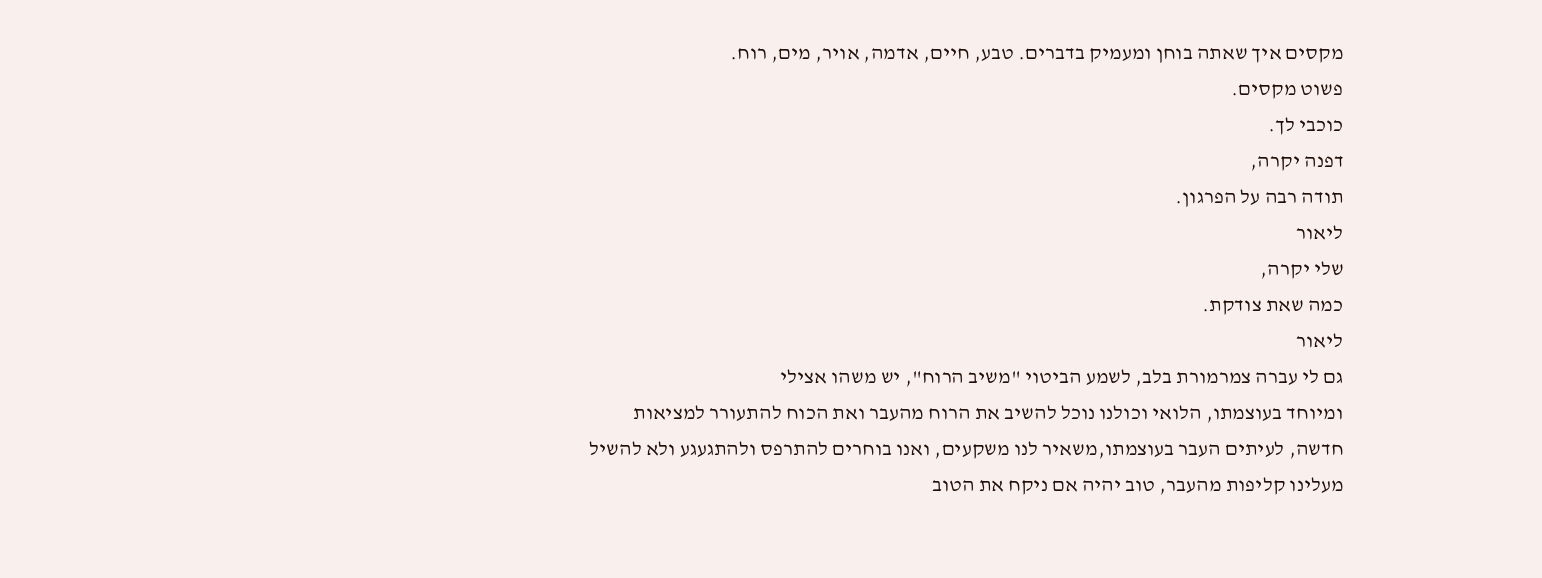מקסים איך שאתה בוחן ומעמיק בדברים. טבע, חיים, אדמה, אויר, מים, רוח.
פשוט מקסים.
כוכבי לך.
דפנה יקרה,
תודה רבה על הפרגון.
ליאור
שלי יקרה,
כמה שאת צודקת.
ליאור
גם לי עברה צמרמורת בלב, לשמע הביטוי "משיב הרוח", יש משהו אצילי
ומיוחד בעוצמתו, הלואי וכולנו נוכל להשיב את הרוח מהעבר ואת הכוח להתעורר למציאות חדשה, לעיתים העבר בעוצמתו,משאיר לנו משקעים, ואנו בוחרים להתרפס ולהתגעגע ולא להשיל מעלינו קליפות מהעבר, טוב יהיה אם ניקח את הטוב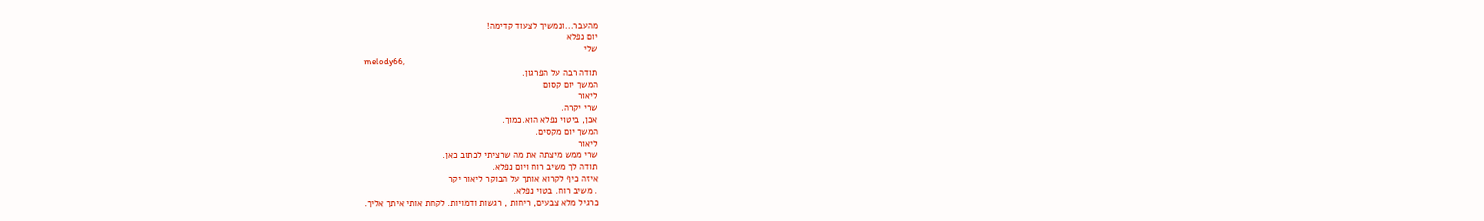מהעבר...ונמשיך לצעוד קדימה!
יום נפלא
שלי
melody66,
תודה רבה על הפרגון.
המשך יום קסום
ליאור
שרי יקרה.
אכן, ביטוי נפלא הוא.כמוך.
המשך יום מקסים.
ליאור
שרי ממש מיצתה את מה שרציתי לכתוב כאן.
תודה לך משיב רוח ויום נפלא.
איזה כיף לקרוא אותך על הבוקר ליאור יקר
. משיב רוח. בטוי נפלא.
כרגיל מלא צבעים, ריחות , רגשות ודמויות. לקחת אותי איתך אליך.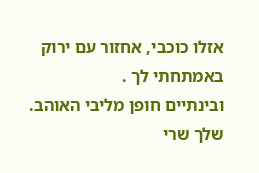אזלו כוכבי, אחזור עם ירוק באמתחתי לך .
ובינתיים חופן מליבי האוהב.
שלך שרי